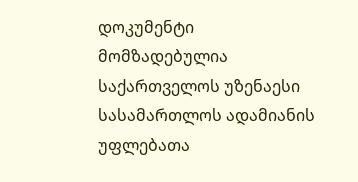დოკუმენტი მომზადებულია საქართველოს უზენაესი სასამართლოს ადამიანის უფლებათა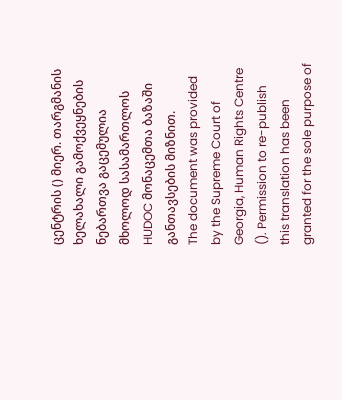ცენტრის () მიერ. თარგმანის ხელახალი გამოქვეყნების ნებართვა გაცემულია მხოლოდ სასამართლოს HUDOC მონაცემთა ბაზაში განთავსების მიზნით.
The document was provided by the Supreme Court of Georgia, Human Rights Centre (). Permission to re-publish this translation has been granted for the sole purpose of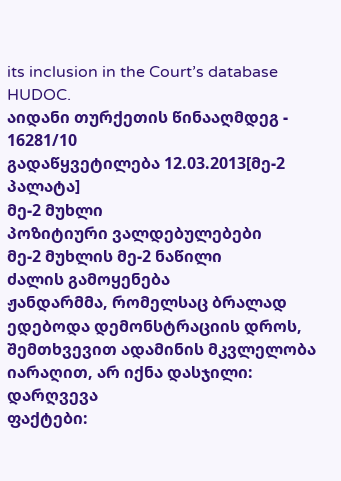its inclusion in the Court’s database HUDOC.
აიდანი თურქეთის წინააღმდეგ - 16281/10
გადაწყვეტილება 12.03.2013[მე-2 პალატა]
მე-2 მუხლი
პოზიტიური ვალდებულებები
მე-2 მუხლის მე-2 ნაწილი
ძალის გამოყენება
ჟანდარმმა, რომელსაც ბრალად ედებოდა დემონსტრაციის დროს, შემთხვევით ადამინის მკვლელობა იარაღით, არ იქნა დასჯილი: დარღვევა
ფაქტები: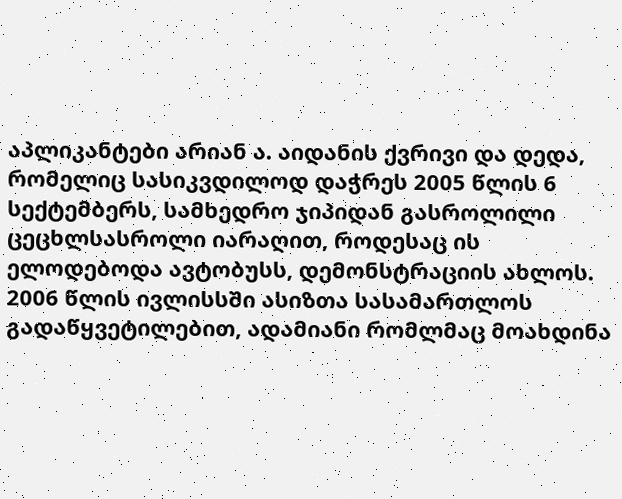აპლიკანტები არიან ა. აიდანის ქვრივი და დედა, რომელიც სასიკვდილოდ დაჭრეს 2005 წლის 6 სექტემბერს, სამხედრო ჯიპიდან გასროლილი ცეცხლსასროლი იარაღით, როდესაც ის ელოდებოდა ავტობუსს, დემონსტრაციის ახლოს. 2006 წლის ივლისსში ასიზთა სასამართლოს გადაწყვეტილებით, ადამიანი რომლმაც მოახდინა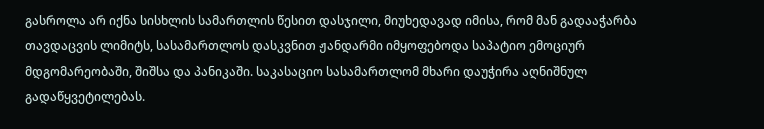გასროლა არ იქნა სისხლის სამართლის წესით დასჯილი, მიუხედავად იმისა, რომ მან გადააჭარბა თავდაცვის ლიმიტს, სასამართლოს დასკვნით ჟანდარმი იმყოფებოდა საპატიო ემოციურ მდგომარეობაში, შიშსა და პანიკაში. საკასაციო სასამართლომ მხარი დაუჭირა აღნიშნულ გადაწყვეტილებას.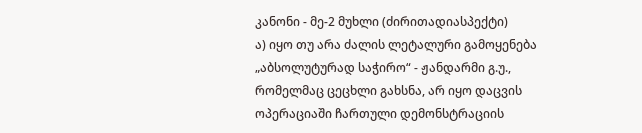კანონი - მე-2 მუხლი (ძირითადიასპექტი)
ა) იყო თუ არა ძალის ლეტალური გამოყენება „აბსოლუტურად საჭირო“ - ჟანდარმი გ.უ., რომელმაც ცეცხლი გახსნა, არ იყო დაცვის ოპერაციაში ჩართული დემონსტრაციის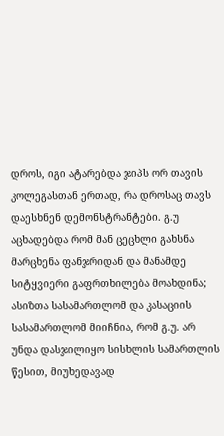დროს, იგი ატარებდა ჯიპს ორ თავის კოლეგასთან ერთად, რა დროსაც თავს დაესხნენ დემონსტრანტები. გ.უ აცხადებდა რომ მან ცეცხლი გახსნა მარცხენა ფანჯრიდან და მანამდე სიტყვიერი გაფრთხილება მოახდინა; ასიზთა სასამართლომ და კასაციის სასამართლომ მიიჩნია, რომ გ.უ. არ უნდა დასჯილიყო სისხლის სამართლის წესით, მიუხედავად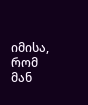იმისა, რომ მან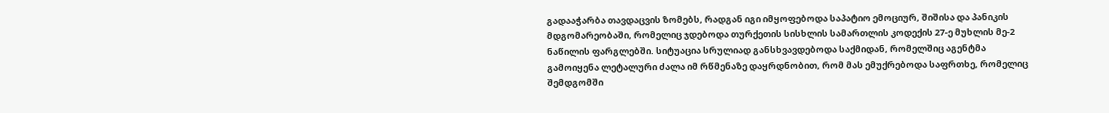გადააჭარბა თავდაცვის ზომებს, რადგან იგი იმყოფებოდა საპატიო ემოციურ, შიშისა და პანიკის მდგომარეობაში, რომელიც ჯდებოდა თურქეთის სისხლის სამართლის კოდექის 27-ე მუხლის მე-2 ნაწილის ფარგლებში. სიტუაცია სრულიად განსხვავდებოდა საქმიდან, რომელშიც აგენტმა გამოიყენა ლეტალური ძალა იმ რწმენაზე დაყრდნობით, რომ მას ემუქრებოდა საფრთხე, რომელიც შემდგომში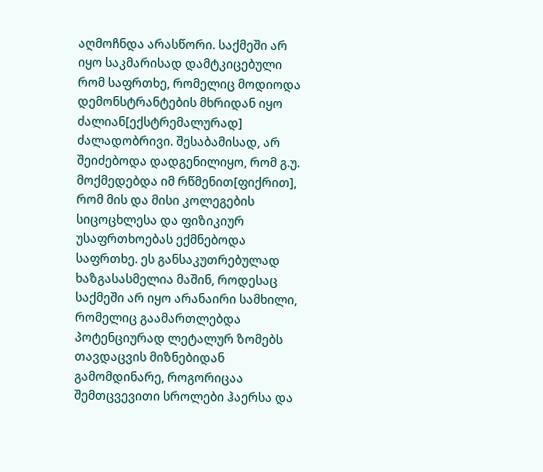აღმოჩნდა არასწორი. საქმეში არ იყო საკმარისად დამტკიცებული რომ საფრთხე, რომელიც მოდიოდა დემონსტრანტების მხრიდან იყო ძალიან[ექსტრემალურად] ძალადობრივი. შესაბამისად, არ შეიძებოდა დადგენილიყო, რომ გ.უ. მოქმედებდა იმ რწმენით[ფიქრით], რომ მის და მისი კოლეგების სიცოცხლესა და ფიზიკიურ უსაფრთხოებას ექმნებოდა საფრთხე. ეს განსაკუთრებულად ხაზგასასმელია მაშინ, როდესაც საქმეში არ იყო არანაირი სამხილი, რომელიც გაამართლებდა პოტენციურად ლეტალურ ზომებს თავდაცვის მიზნებიდან გამომდინარე, როგორიცაა შემთცვევითი სროლები ჰაერსა და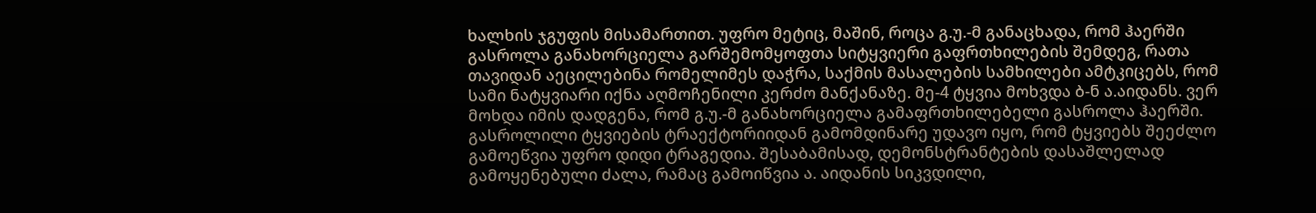ხალხის ჯგუფის მისამართით. უფრო მეტიც, მაშინ, როცა გ.უ.-მ განაცხადა, რომ ჰაერში გასროლა განახორციელა გარშემომყოფთა სიტყვიერი გაფრთხილების შემდეგ, რათა თავიდან აეცილებინა რომელიმეს დაჭრა, საქმის მასალების სამხილები ამტკიცებს, რომ სამი ნატყვიარი იქნა აღმოჩენილი კერძო მანქანაზე. მე-4 ტყვია მოხვდა ბ-ნ ა.აიდანს. ვერ მოხდა იმის დადგენა, რომ გ.უ.-მ განახორციელა გამაფრთხილებელი გასროლა ჰაერში. გასროლილი ტყვიების ტრაექტორიიდან გამომდინარე უდავო იყო, რომ ტყვიებს შეეძლო გამოეწვია უფრო დიდი ტრაგედია. შესაბამისად, დემონსტრანტების დასაშლელად გამოყენებული ძალა, რამაც გამოიწვია ა. აიდანის სიკვდილი,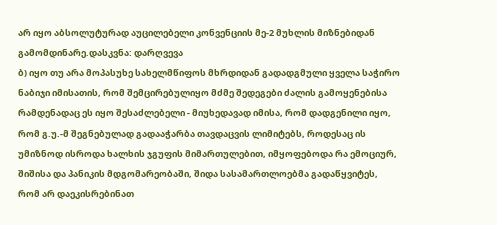არ იყო აბსოლუტურად აუცილებელი კონვენციის მე-2 მუხლის მიზნებიდან გამომდინარე.დასკვნა: დარღვევა
ბ) იყო თუ არა მოპასუხე სახელმწიფოს მხრდიდან გადადგმული ყველა საჭირო ნაბიჯი იმისათის, რომ შემცირებულიყო მძმე შედეგები ძალის გამოყენებისა რამდენადაც ეს იყო შესაძლებელი - მიუხედავად იმისა, რომ დადგენილი იყო, რომ გ.უ.-მ შეგნებულად გადააჭარბა თავდაცვის ლიმიტებს, როდესაც ის უმიზნოდ ისროდა ხალხის ჯგუფის მიმართულებით, იმყოფებოდა რა ემოციურ, შიშისა და პანიკის მდგომარეობაში, შიდა სასამართლოებმა გადაწყვიტეს, რომ არ დაეკისრებინათ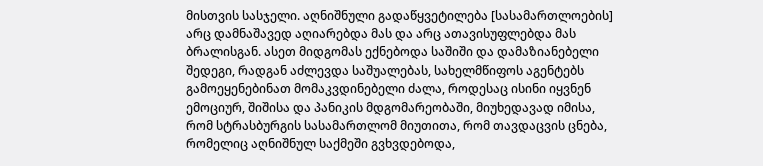მისთვის სასჯელი. აღნიშნული გადაწყვეტილება [სასამართლოების] არც დამნაშავედ აღიარებდა მას და არც ათავისუფლებდა მას ბრალისგან. ასეთ მიდგომას ექნებოდა საშიში და დამაზიანებელი შედეგი, რადგან აძლევდა საშუალებას, სახელმწიფოს აგენტებს გამოეყენებინათ მომაკვდინებელი ძალა, როდესაც ისინი იყვნენ ემოციურ, შიშისა და პანიკის მდგომარეობაში, მიუხედავად იმისა, რომ სტრასბურგის სასამართლომ მიუთითა, რომ თავდაცვის ცნება, რომელიც აღნიშნულ საქმეში გვხვდებოდა,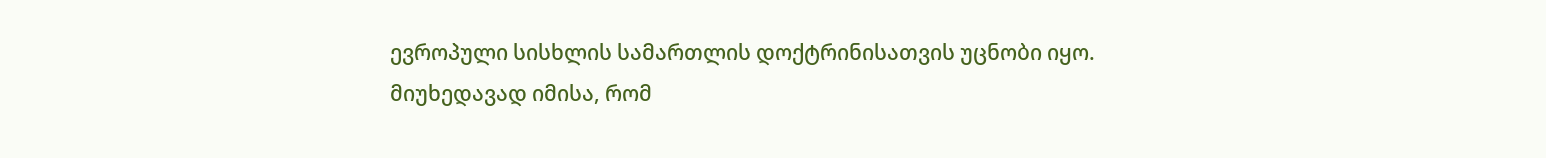ევროპული სისხლის სამართლის დოქტრინისათვის უცნობი იყო. მიუხედავად იმისა, რომ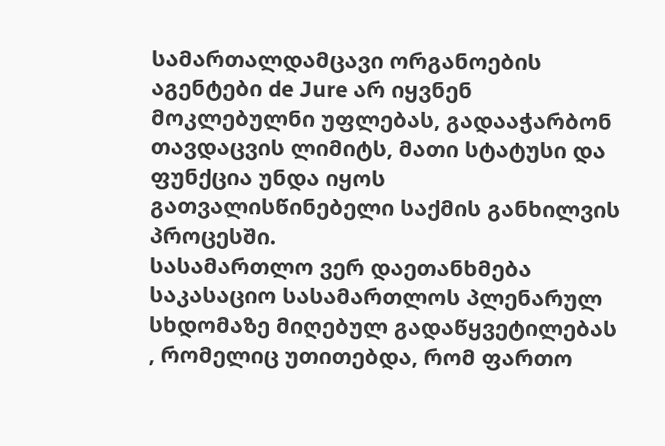სამართალდამცავი ორგანოების აგენტები de Jure არ იყვნენ მოკლებულნი უფლებას, გადააჭარბონ თავდაცვის ლიმიტს, მათი სტატუსი და ფუნქცია უნდა იყოს გათვალისწინებელი საქმის განხილვის პროცესში.
სასამართლო ვერ დაეთანხმება საკასაციო სასამართლოს პლენარულ სხდომაზე მიღებულ გადაწყვეტილებას , რომელიც უთითებდა, რომ ფართო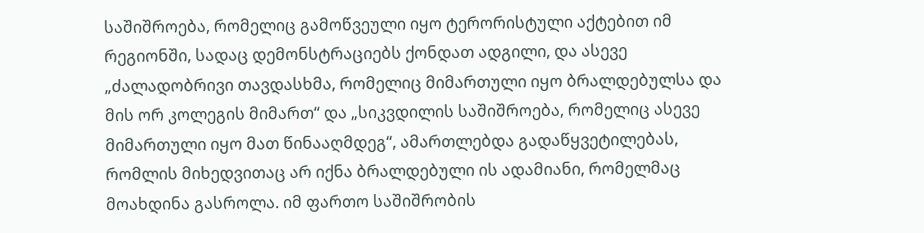საშიშროება, რომელიც გამოწვეული იყო ტერორისტული აქტებით იმ რეგიონში, სადაც დემონსტრაციებს ქონდათ ადგილი, და ასევე „ძალადობრივი თავდასხმა, რომელიც მიმართული იყო ბრალდებულსა და მის ორ კოლეგის მიმართ“ და „სიკვდილის საშიშროება, რომელიც ასევე მიმართული იყო მათ წინააღმდეგ“, ამართლებდა გადაწყვეტილებას, რომლის მიხედვითაც არ იქნა ბრალდებული ის ადამიანი, რომელმაც მოახდინა გასროლა. იმ ფართო საშიშრობის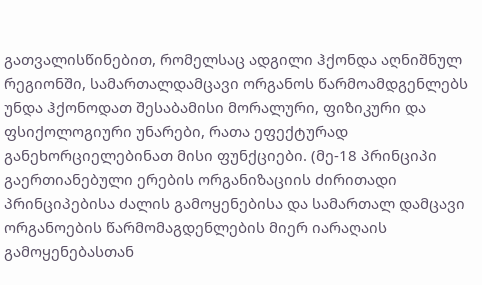გათვალისწინებით, რომელსაც ადგილი ჰქონდა აღნიშნულ რეგიონში, სამართალდამცავი ორგანოს წარმოამდგენლებს უნდა ჰქონოდათ შესაბამისი მორალური, ფიზიკური და ფსიქოლოგიური უნარები, რათა ეფექტურად განეხორციელებინათ მისი ფუნქციები. (მე-18 პრინციპი გაერთიანებული ერების ორგანიზაციის ძირითადი პრინციპებისა ძალის გამოყენებისა და სამართალ დამცავი ორგანოების წარმომაგდენლების მიერ იარაღაის გამოყენებასთან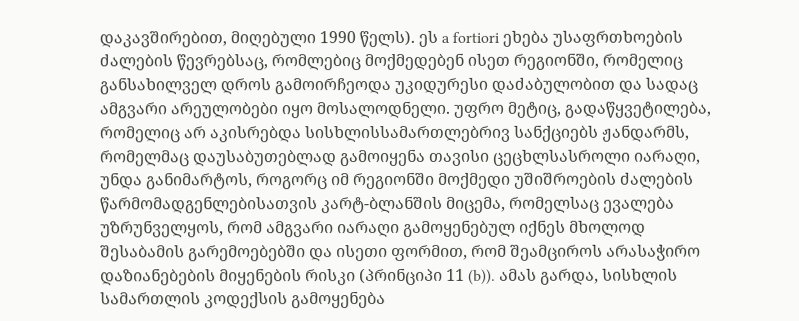დაკავშირებით, მიღებული 1990 წელს). ეს a fortiori ეხება უსაფრთხოების ძალების წევრებსაც, რომლებიც მოქმედებენ ისეთ რეგიონში, რომელიც განსახილველ დროს გამოირჩეოდა უკიდურესი დაძაბულობით და სადაც ამგვარი არეულობები იყო მოსალოდნელი. უფრო მეტიც, გადაწყვეტილება, რომელიც არ აკისრებდა სისხლისსამართლებრივ სანქციებს ჟანდარმს, რომელმაც დაუსაბუთებლად გამოიყენა თავისი ცეცხლსასროლი იარაღი, უნდა განიმარტოს, როგორც იმ რეგიონში მოქმედი უშიშროების ძალების წარმომადგენლებისათვის კარტ-ბლანშის მიცემა, რომელსაც ევალება უზრუნველყოს, რომ ამგვარი იარაღი გამოყენებულ იქნეს მხოლოდ შესაბამის გარემოებებში და ისეთი ფორმით, რომ შეამციროს არასაჭირო დაზიანებების მიყენების რისკი (პრინციპი 11 (b)). ამას გარდა, სისხლის სამართლის კოდექსის გამოყენება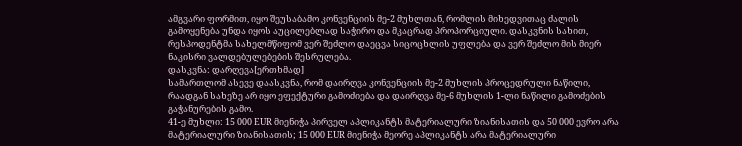ამგვარი ფორმით, იყო შეუსაბამო კონვენციის მე-2 მუხლთან, რომლის მიხედვითაც ძალის გამოყენება უნდა იყოს აუცილებლად საჭირო და მკაცრად პროპორციული. დასკვნის სახით, რესპოდენტმა სახელმწიფომ ვერ შეძლო დაეცვა სიცოცხლის უფლება და ვერ შეძლო მის მიერ ნაკისრი ვალდებულებების შესრულება.
დასკვნა: დარღევა[ერთხმად]
სამართლომ ასევე დაასკვნა, რომ დაირღვა კონვენციის მე-2 მუხლის პროცედრული ნაწილი, რაადგან სახეზე არ იყო ეფექტური გამოძიება და დაირღვა მე-6 მუხლის 1-ლი ნაწილი გამოძების გაჭანურების გამო.
41-ე მუხლი: 15 000 EUR მიენიჭა პირველ აპლიკანტს მატერიალური ზიანისათის და 50 000 ევრო არა მატერიალური ზიანისათის; 15 000 EUR მიენიჭა მეორე აპლიკანტს არა მატერიალური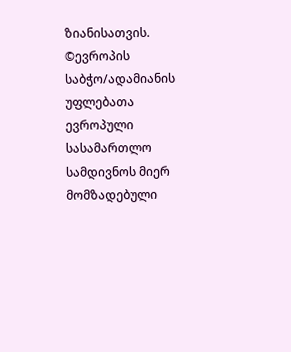ზიანისათვის.
©ევროპის საბჭო/ადამიანის უფლებათა ევროპული სასამართლო
სამდივნოს მიერ მომზადებული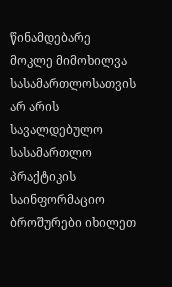წინამდებარე მოკლე მიმოხილვა
სასამართლოსათვის არ არის სავალდებულო
სასამართლო პრაქტიკის საინფორმაციო ბროშურები იხილეთ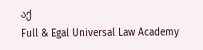აქ
Full & Egal Universal Law Academy